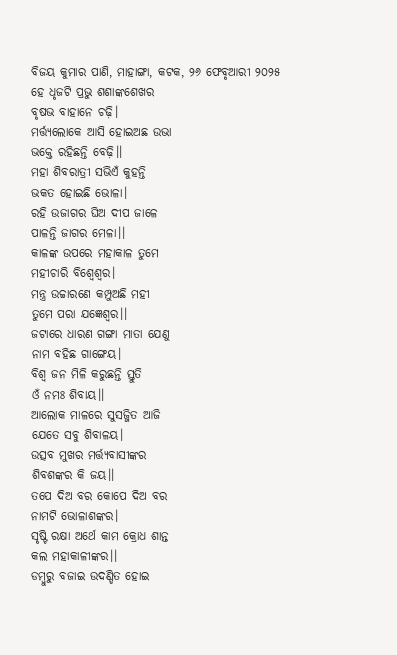ବିଜୟ କୁମାର ପାଣି, ମାହାଙ୍ଗା, କଟକ, ୨୬ ଫେବୃଆରୀ ୨୦୨୫
ହେ ଧୃଜଟି ପ୍ରଭୁ ଶଶାଙ୍କଶେଖର
ବୃଷଭ ବାହାନେ ଚଢ଼ି।
ମର୍ତ୍ତ୍ୟଲୋକେ ଆସି ହୋଇଅଛ ଉଭା
ଭକ୍ତେ ରହିଛନ୍ତି ବେଢ଼ି।।
ମହା ଶିବରାତ୍ରୀ ସଭିଏଁ କୁହନ୍ତି
ଭକତ ହୋଇଛି ଭୋଳା।
ରହି ଉଜାଗର ଘିଅ ଦୀପ ଜାଳେ
ପାଳନ୍ତି ଜାଗର ମେଳା।।
କାଳଙ୍କ ଉପରେ ମହାକାଳ ତୁମେ
ମହୀଚାରି ବିଶ୍ୱେଶ୍ୱର।
ମନ୍ତ୍ର ଉଚ୍ଚାରଣେ କମ୍ପୁଅଛି ମହୀ
ତୁମେ ପରା ଯଜ୍ଞେଶ୍ୱର।।
ଜଟାରେ ଧାରଣ ଗଙ୍ଗା ମାତା ଯେଣୁ
ନାମ ବହିଛ ଗାଙ୍ଗେୟ।
ବିଶ୍ଵ ଜନ ମିଳି କରୁଛନ୍ତି ସ୍ତୁତି
ଓଁ ନମଃ ଶିବାୟ।।
ଆଲୋକ ମାଳରେ ସୁସଜ୍ଜିତ ଆଜି
ଯେତେ ସବୁ ଶିବାଳୟ।
ଉତ୍ସବ ମୁଖର ମର୍ତ୍ତ୍ୟବାସୀଙ୍କର
ଶିବଶଙ୍କର କି ଜୟ।।
ତପେ ଦିଅ ବର କୋପେ ଦିଅ ବର
ନାମଟି ଭୋଳାଶଙ୍କର।
ସୃଷ୍ଟି ରକ୍ଷା ଅର୍ଥେ କାମ କ୍ରୋଧ ଶାନ୍ତ
କଲ ମହାକାଳୀଙ୍କର।।
ଡମ୍ବୁରୁ ବଜାଇ ଉଦଣ୍ଡିତ ହୋଇ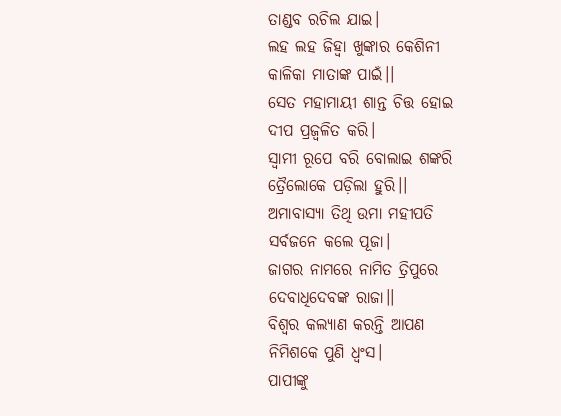ତାଣ୍ଡବ ରଚିଲ ଯାଇ।
ଲହ ଲହ ଜିହ୍ୱା ଖୁଙ୍କାର କେଶିନୀ
କାଳିକା ମାତାଙ୍କ ପାଇଁ।।
ସେତ ମହାମାୟୀ ଶାନ୍ତ ଚିତ୍ତ ହୋଇ
ଦୀପ ପ୍ରଜ୍ବଳିତ କରି।
ସ୍ବାମୀ ରୂପେ ବରି ବୋଲାଇ ଶଙ୍କରି
ତ୍ରୈଲୋକେ ପଡ଼ିଲା ହୁରି।।
ଅମାବାସ୍ୟା ତିଥି ଉମା ମହୀପତି
ସର୍ବଜନେ କଲେ ପୂଜା।
ଜାଗର ନାମରେ ନାମିତ ତ୍ରିପୁରେ
ଦେବାଧିଦେବଙ୍କ ରାଜା।।
ବିଶ୍ବର କଲ୍ୟାଣ କରନ୍ତି ଆପଣ
ନିମିଶକେ ପୁଣି ଧ୍ଵଂସ।
ପାପୀଙ୍କୁ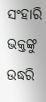ସଂହାରି ଭକ୍ତଙ୍କୁ ଉଦ୍ଧରି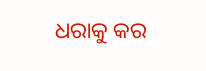ଧରାକୁ କର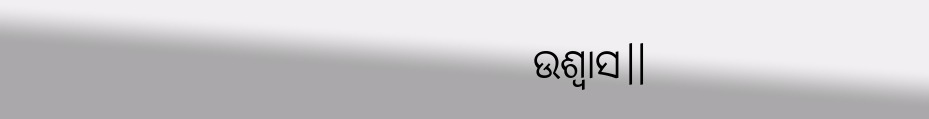ଉଶ୍ୱାସ।।